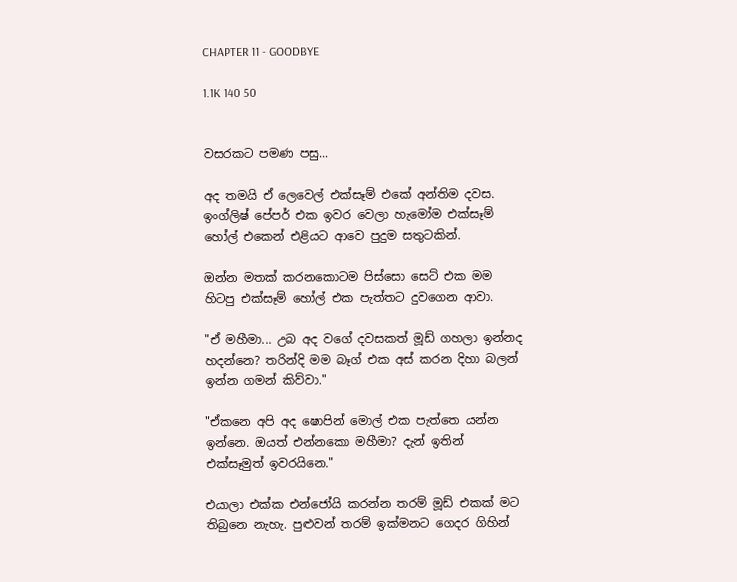CHAPTER 11 - GOODBYE

1.1K 140 50


වසරකට පමණ පසු...

අද තමයි ඒ ලෙවෙල් එක්සෑම් එකේ අන්තිම දවස. ඉංග්‍ලිෂ් පේපර් එක ඉවර වෙලා හැමෝම එක්සෑම් හෝල් එකෙන් එළියට ආවෙ පුදුම සතුටකින්.

ඔන්න මතක් කරනකොටම පිස්සො සෙට් එක මම හිටපු එක්සෑම් හෝල් එක පැත්තට දුවගෙන ආවා.

"ඒ මහීමා... උබ අද වගේ දවසකත් මූඩ් ගහලා ඉන්නද හදන්නෙ? තරින්දි මම බෑග් එක අස් කරන දිහා බලන් ඉන්න ගමන් කිව්වා."

"ඒකනෙ අපි අද ෂොපින් මොල් එක පැත්තෙ යන්න ඉන්නෙ. ඔයත් එන්නකො මහීමා? දැන් ඉතින් එක්සෑමුත් ඉවරයිනෙ."

එයාලා එක්ක එන්ජෝයි කරන්න තරම් මූඩ් එකක් මට තිබුනෙ නැහැ. පුළුවන් තරම් ඉක්මනට ගෙදර ගිහින්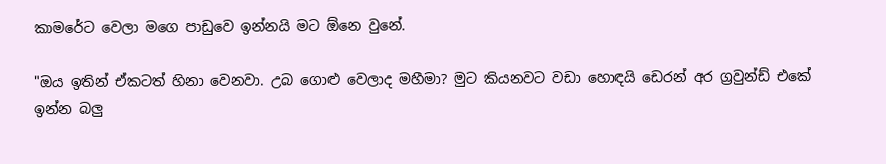කාමරේට වෙලා මගෙ පාඩුවෙ ඉන්නයි මට ඕනෙ වුනේ.

"ඔය ඉතින් ඒකටත් හිනා වෙනවා. උබ ගොළු වෙලාද මහීමා? මුට කියනවට වඩා හොඳයි ඩෙරන් අර ග්‍රවුන්ඩ් එකේ ඉන්න බලු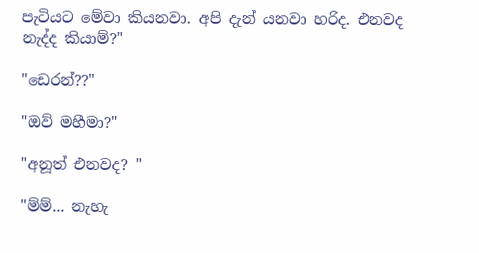පැටියට මේවා කියනවා. අපි දැන් යනවා හරිද. එනවද නැද්ද කියාම්?"

"ඩෙරන්??"

"ඔව් මහීමා?"

"අනූත් එනවද? "

"ම්ම්... නැහැ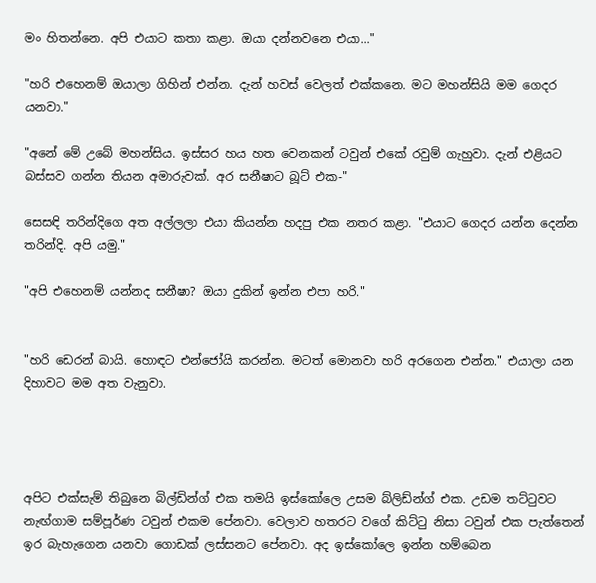මං හිතන්නෙ. අපි එයාට කතා කළා. ඔයා දන්නවනෙ එයා..."

"හරි එහෙනම් ඔයාලා ගිහින් එන්න. දැන් හවස් වෙලත් එක්කනෙ. මට මහන්සියි මම ගෙදර යනවා."

"අනේ මේ උබේ මහන්සිය. ඉස්සර හය හත වෙනකන් ටවුන් එකේ රවුම් ගැහුවා. දැන් එළියට බස්සව ගන්න තියන අමාරුවක්. අර සනීෂාට බූට් එක-"

සෙසඳි තරින්දිගෙ අත අල්ලලා එයා කියන්න හදපු එක නතර කළා. "එයාට ගෙදර යන්න දෙන්න තරින්දි. අපි යමු."

"අපි එහෙනම් යන්නද සනීෂා? ඔයා දුකින් ඉන්න එපා හරි."


"හරි ඩෙරන් බායි. හොඳට එන්ජෝයි කරන්න. මටත් මොනවා හරි අරගෙන එන්න." එයාලා යන දිහාවට මම අත වැනුවා.




අපිට එක්සැම් තිබුනෙ බිල්ඩින්ග් එක තමයි ඉස්කෝලෙ උසම බ්ලිඩ්න්ග් එක. උඩම තට්ටුවට නැඟ්ගාම සම්පූර්ණ ටවුන් එකම පේනවා. වෙලාව හතරට වගේ කිට්ටු නිසා ටවුන් එක පැත්තෙන් ඉර බැහැගෙන යනවා ගොඩක් ලස්සනට පේනවා. අද ඉස්කෝලෙ ඉන්න හම්බෙන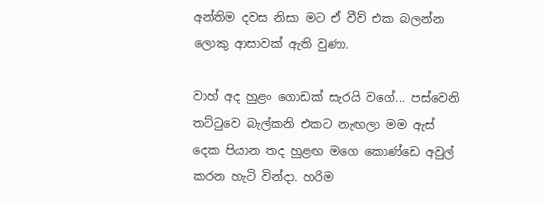අන්තිම දවස නිසා මට ඒ වීව් එක බලන්න ලොකු ආසාවක් ඇති වුණා.

වාහ් අද හුළං ගොඩක් සැරයි වගේ... පස්වෙනි තට්ටුවෙ බැල්කනි එකට නැඟලා මම ඇස් දෙක පියාන තද හුළඟ මගෙ කොණ්ඩෙ අවුල් කරන හැටි වින්දා. හරිම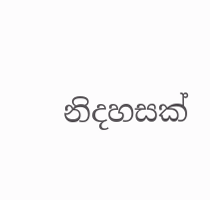නිදහසක්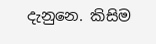දැනුනෙ. කිසිම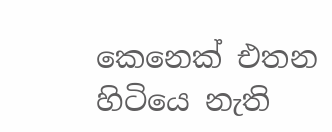කෙනෙක් එතන හිටියෙ නැති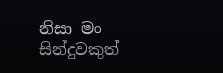නිසා මං සින්දුවකුත්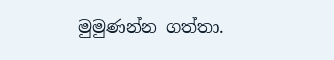මුමුණන්න ගත්තා.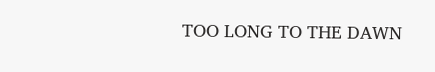TOO LONG TO THE DAWN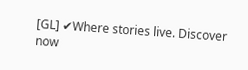[GL] ✔Where stories live. Discover now